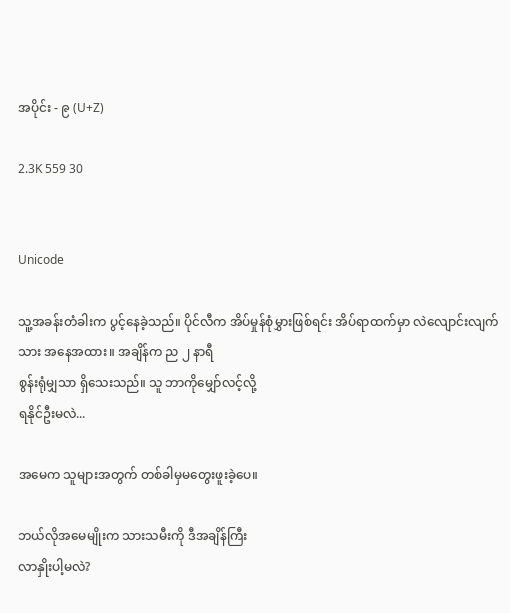အပိုင်း - ၉ (U+Z)

2.3K 559 30


Unicode

သူ့အခန်းတံခါးက ပွင့်နေခဲ့သည်။ ပိုင်လီက အိပ်မှုန်စုံမွှားဖြစ်ရင်း အိပ်ရာထက်မှာ လဲလျောင်းလျက်သား အနေအထား။ အချိန်က ည ၂ နာရီ
စွန်းရုံမျှသာ ရှိသေးသည်။ သူ ဘာကိုမျှော်လင့်လို့
ရနိုင်ဦးမလဲ...

အမေက သူများအတွက် တစ်ခါမှမတွေးဖူးခဲ့ပေ။

ဘယ်လိုအမေမျိုးက သားသမီးကို ဒီအချိန်ကြီး
လာနှိုးပါ့မလဲ?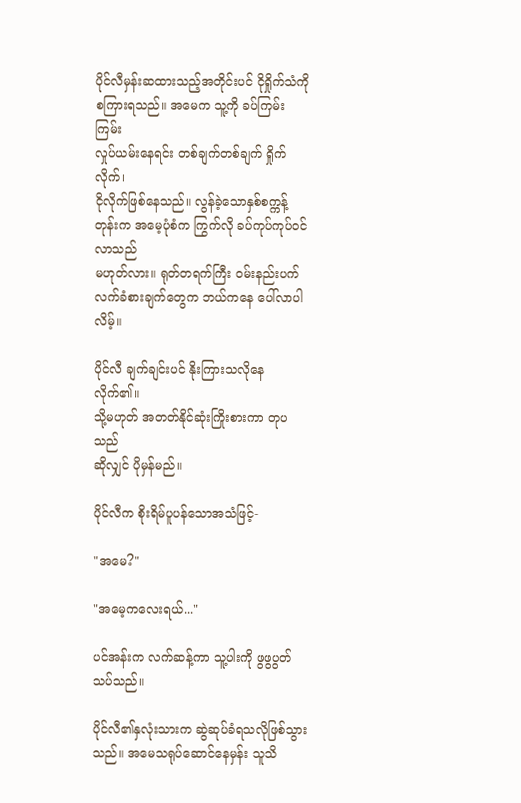ပိုင်လီမှန်းဆထားသည့်အတိုင်းပင် ငိုရှိုက်သံကို
စကြားရသည်။ အမေက သူ့ကို ခပ်ကြမ်းကြမ်း
လှုပ်ယမ်းနေရင်း တစ်ချက်တစ်ချက် ရှိုက်လိုက်၊
ငိုလိုက်ဖြစ်နေသည်။ လွန်ခဲ့သောနှစ်စက္ကန့်တုန်းက အမေ့ပုံစံက ကြွက်လို ခပ်ကုပ်ကုပ်ဝင်လာသည်
မဟုတ်လား။ ရုတ်တရက်ကြီး ဝမ်းနည်းပက်လက်ခံစားချက်တွေက ဘယ်ကနေ ပေါ်လာပါလိမ့်။

ပိုင်လီ ချက်ချင်းပင် နိုးကြားသလိုနေလိုက်၏။
သို့မဟုတ် အတတ်နိုင်ဆုံးကြိုးစားကာ တုပသည်
ဆိုလျှင် ပိုမှန်မည်။

ပိုင်လီက စိုးရိမ်ပူပန်သောအသံဖြင့်-

"အမေ?"

"အမေ့ကလေးရယ်..."

ပင်အန်းက လက်ဆန့်ကာ သူ့ပါးကို ဖွဖွပွတ်သပ်သည်။

ပိုင်လီ၏နှလုံးသားက ဆွဲဆုပ်ခံရသလိုဖြစ်သွားသည်။ အမေသရုပ်ဆောင်နေမှန်း သူသိ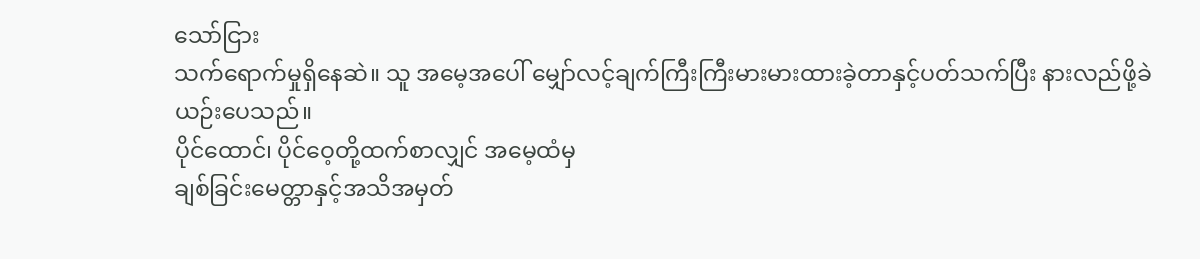သော်ငြား
သက်ရောက်မှုရှိနေဆဲ။ သူ အမေ့အပေါ် မျှော်လင့်ချက်ကြီးကြီးမားမားထားခဲ့တာနှင့်ပတ်သက်ပြီး နားလည်ဖို့ခဲယဉ်းပေသည်။
ပိုင်ထောင်၊ ပိုင်ဝေ့တို့ထက်စာလျှင် အမေ့ထံမှ
ချစ်ခြင်းမေတ္တာနှင့်အသိအမှတ်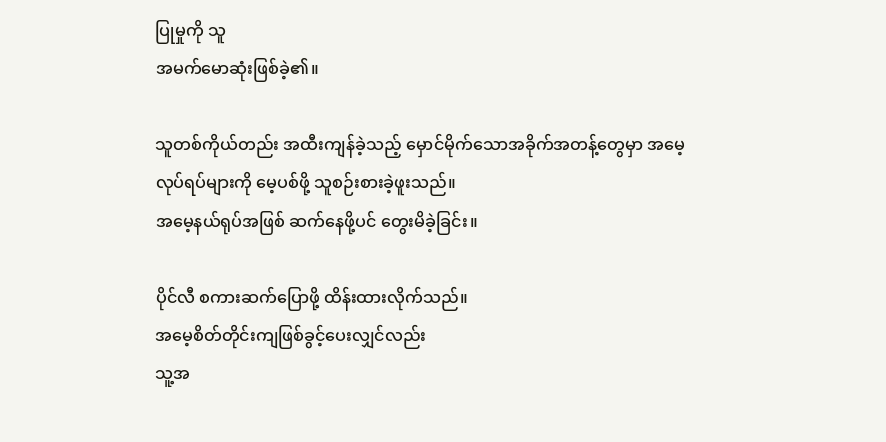ပြုမှုကို သူ
အမက်မောဆုံးဖြစ်ခဲ့‌၏။

သူတစ်ကိုယ်တည်း အထီးကျန်ခဲ့သည့် မှောင်မိုက်သောအခိုက်အတန့်တွေမှာ အမေ့
လုပ်ရပ်များကို မေ့ပစ်ဖို့ သူစဉ်းစားခဲ့ဖူးသည်။
အမေ့နယ်ရုပ်အဖြစ် ဆက်နေဖို့ပင် တွေးမိခဲ့ခြင်း။

ပိုင်လီ စကားဆက်ပြောဖို့ ထိန်းထားလိုက်သည်။
အမေ့စိတ်တိုင်းကျဖြစ်ခွင့်ပေးလျှင်လည်း
သူ့အ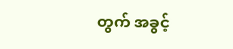တွက် အခွင့်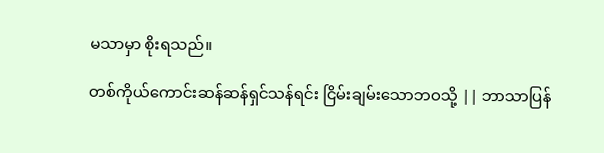မသာမှာ စိုးရသည်။

တစ်ကိုယ်ကောင်းဆန်ဆန်ရှင်သန်ရင်း ငြိမ်းချမ်းသောဘဝသို့ || ဘာသာပြန်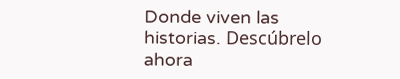Donde viven las historias. Descúbrelo ahora